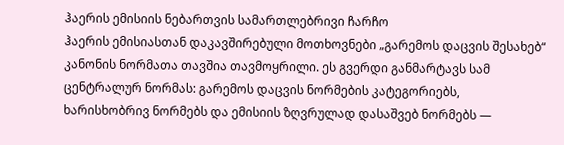ჰაერის ემისიის ნებართვის სამართლებრივი ჩარჩო
ჰაერის ემისიასთან დაკავშირებული მოთხოვნები „გარემოს დაცვის შესახებ“ კანონის ნორმათა თავშია თავმოყრილი. ეს გვერდი განმარტავს სამ ცენტრალურ ნორმას: გარემოს დაცვის ნორმების კატეგორიებს, ხარისხობრივ ნორმებს და ემისიის ზღვრულად დასაშვებ ნორმებს —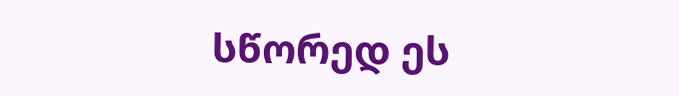სწორედ ეს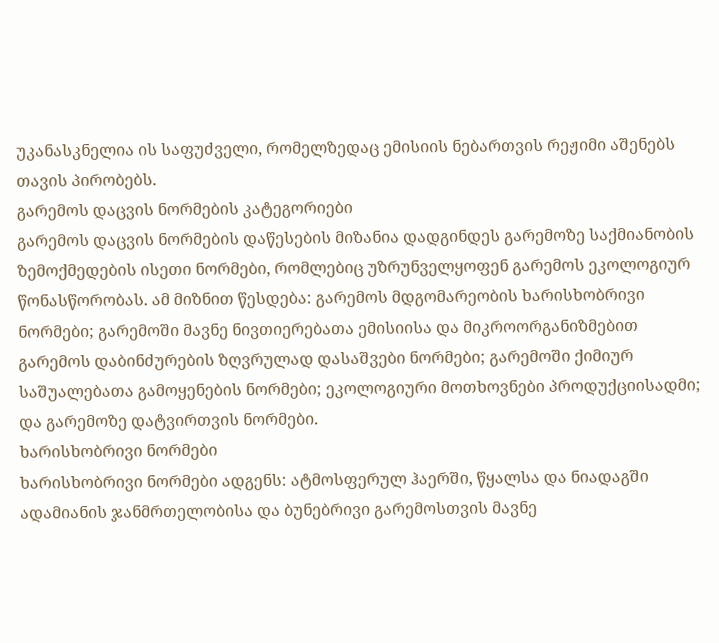უკანასკნელია ის საფუძველი, რომელზედაც ემისიის ნებართვის რეჟიმი აშენებს თავის პირობებს.
გარემოს დაცვის ნორმების კატეგორიები
გარემოს დაცვის ნორმების დაწესების მიზანია დადგინდეს გარემოზე საქმიანობის ზემოქმედების ისეთი ნორმები, რომლებიც უზრუნველყოფენ გარემოს ეკოლოგიურ წონასწორობას. ამ მიზნით წესდება: გარემოს მდგომარეობის ხარისხობრივი ნორმები; გარემოში მავნე ნივთიერებათა ემისიისა და მიკროორგანიზმებით გარემოს დაბინძურების ზღვრულად დასაშვები ნორმები; გარემოში ქიმიურ საშუალებათა გამოყენების ნორმები; ეკოლოგიური მოთხოვნები პროდუქციისადმი; და გარემოზე დატვირთვის ნორმები.
ხარისხობრივი ნორმები
ხარისხობრივი ნორმები ადგენს: ატმოსფერულ ჰაერში, წყალსა და ნიადაგში ადამიანის ჯანმრთელობისა და ბუნებრივი გარემოსთვის მავნე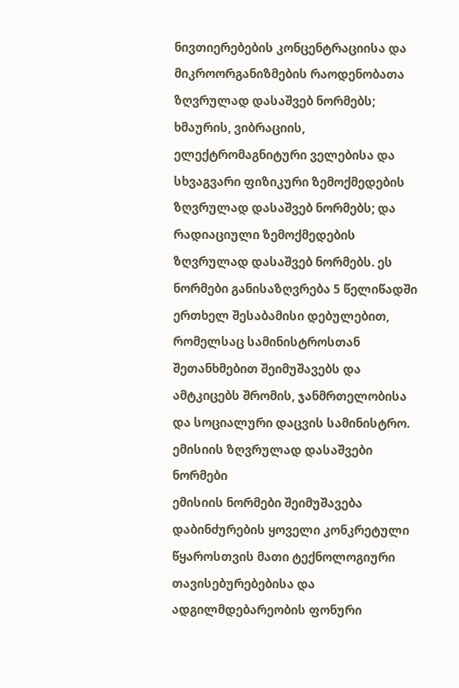ნივთიერებების კონცენტრაციისა და მიკროორგანიზმების რაოდენობათა ზღვრულად დასაშვებ ნორმებს; ხმაურის, ვიბრაციის, ელექტრომაგნიტური ველებისა და სხვაგვარი ფიზიკური ზემოქმედების ზღვრულად დასაშვებ ნორმებს; და რადიაციული ზემოქმედების ზღვრულად დასაშვებ ნორმებს. ეს ნორმები განისაზღვრება 5 წელიწადში ერთხელ შესაბამისი დებულებით, რომელსაც სამინისტროსთან შეთანხმებით შეიმუშავებს და ამტკიცებს შრომის, ჯანმრთელობისა და სოციალური დაცვის სამინისტრო.
ემისიის ზღვრულად დასაშვები ნორმები
ემისიის ნორმები შეიმუშავება დაბინძურების ყოველი კონკრეტული წყაროსთვის მათი ტექნოლოგიური თავისებურებებისა და ადგილმდებარეობის ფონური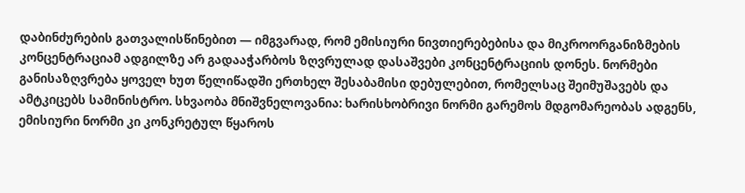დაბინძურების გათვალისწინებით — იმგვარად, რომ ემისიური ნივთიერებებისა და მიკროორგანიზმების კონცენტრაციამ ადგილზე არ გადააჭარბოს ზღვრულად დასაშვები კონცენტრაციის დონეს. ნორმები განისაზღვრება ყოველ ხუთ წელიწადში ერთხელ შესაბამისი დებულებით, რომელსაც შეიმუშავებს და ამტკიცებს სამინისტრო. სხვაობა მნიშვნელოვანია: ხარისხობრივი ნორმი გარემოს მდგომარეობას ადგენს, ემისიური ნორმი კი კონკრეტულ წყაროს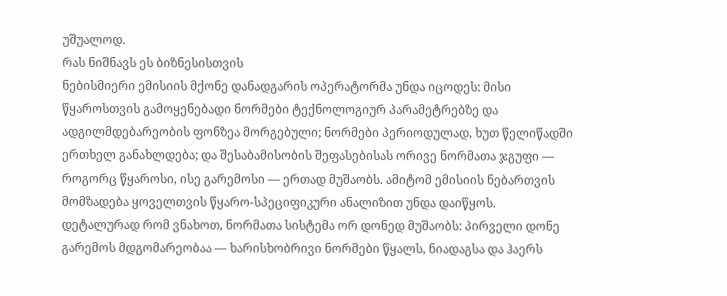უშუალოდ.
რას ნიშნავს ეს ბიზნესისთვის
ნებისმიერი ემისიის მქონე დანადგარის ოპერატორმა უნდა იცოდეს: მისი წყაროსთვის გამოყენებადი ნორმები ტექნოლოგიურ პარამეტრებზე და ადგილმდებარეობის ფონზეა მორგებული; ნორმები პერიოდულად, ხუთ წელიწადში ერთხელ განახლდება; და შესაბამისობის შეფასებისას ორივე ნორმათა ჯგუფი — როგორც წყაროსი, ისე გარემოსი — ერთად მუშაობს. ამიტომ ემისიის ნებართვის მომზადება ყოველთვის წყარო-სპეციფიკური ანალიზით უნდა დაიწყოს.
დეტალურად რომ ვნახოთ, ნორმათა სისტემა ორ დონედ მუშაობს: პირველი დონე გარემოს მდგომარეობაა — ხარისხობრივი ნორმები წყალს, ნიადაგსა და ჰაერს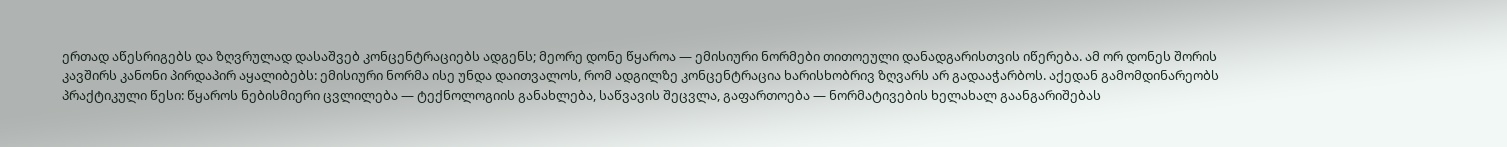ერთად აწესრიგებს და ზღვრულად დასაშვებ კონცენტრაციებს ადგენს; მეორე დონე წყაროა — ემისიური ნორმები თითოეული დანადგარისთვის იწერება. ამ ორ დონეს შორის კავშირს კანონი პირდაპირ აყალიბებს: ემისიური ნორმა ისე უნდა დაითვალოს, რომ ადგილზე კონცენტრაცია ხარისხობრივ ზღვარს არ გადააჭარბოს. აქედან გამომდინარეობს პრაქტიკული წესი: წყაროს ნებისმიერი ცვლილება — ტექნოლოგიის განახლება, საწვავის შეცვლა, გაფართოება — ნორმატივების ხელახალ გაანგარიშებას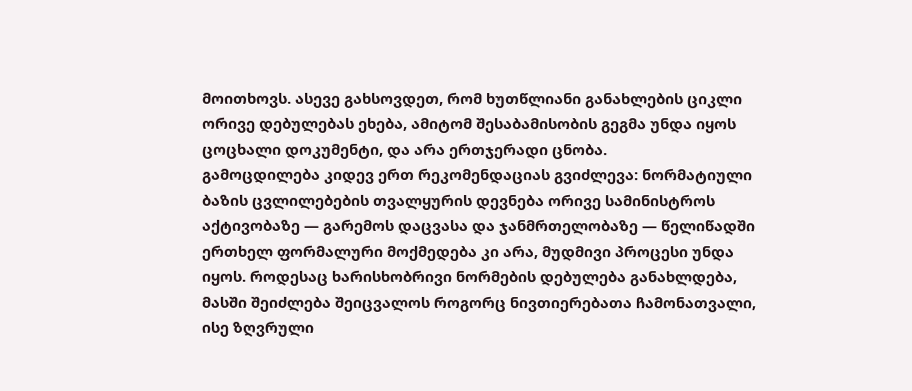მოითხოვს. ასევე გახსოვდეთ, რომ ხუთწლიანი განახლების ციკლი ორივე დებულებას ეხება, ამიტომ შესაბამისობის გეგმა უნდა იყოს ცოცხალი დოკუმენტი, და არა ერთჯერადი ცნობა.
გამოცდილება კიდევ ერთ რეკომენდაციას გვიძლევა: ნორმატიული ბაზის ცვლილებების თვალყურის დევნება ორივე სამინისტროს აქტივობაზე — გარემოს დაცვასა და ჯანმრთელობაზე — წელიწადში ერთხელ ფორმალური მოქმედება კი არა, მუდმივი პროცესი უნდა იყოს. როდესაც ხარისხობრივი ნორმების დებულება განახლდება, მასში შეიძლება შეიცვალოს როგორც ნივთიერებათა ჩამონათვალი, ისე ზღვრული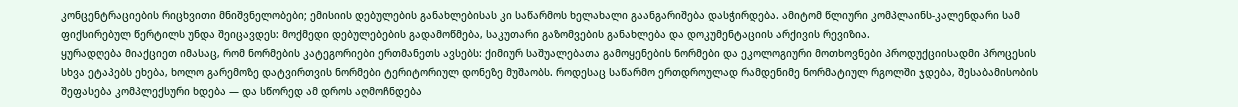კონცენტრაციების რიცხვითი მნიშვნელობები; ემისიის დებულების განახლებისას კი საწარმოს ხელახალი გაანგარიშება დასჭირდება. ამიტომ წლიური კომპლაინს-კალენდარი სამ ფიქსირებულ წერტილს უნდა შეიცავდეს: მოქმედი დებულებების გადამოწმება, საკუთარი გაზომვების განახლება და დოკუმენტაციის არქივის რევიზია.
ყურადღება მიაქციეთ იმასაც, რომ ნორმების კატეგორიები ერთმანეთს ავსებს: ქიმიურ საშუალებათა გამოყენების ნორმები და ეკოლოგიური მოთხოვნები პროდუქციისადმი პროცესის სხვა ეტაპებს ეხება, ხოლო გარემოზე დატვირთვის ნორმები ტერიტორიულ დონეზე მუშაობს. როდესაც საწარმო ერთდროულად რამდენიმე ნორმატიულ რგოლში ჯდება, შესაბამისობის შეფასება კომპლექსური ხდება — და სწორედ ამ დროს აღმოჩნდება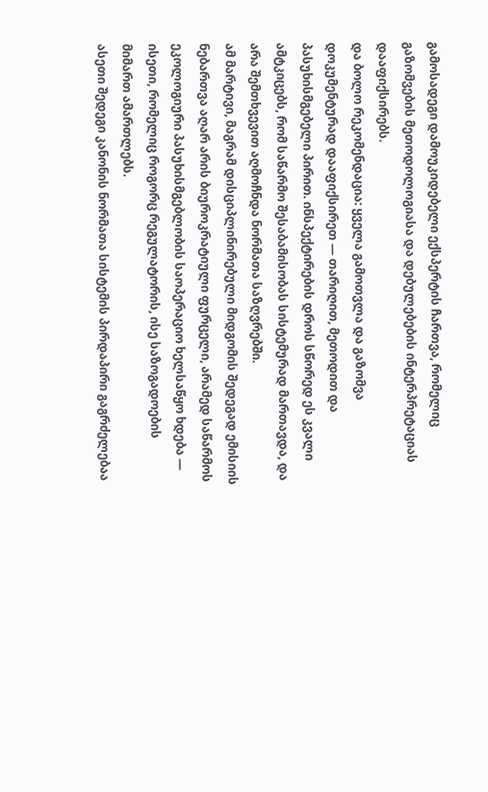გამოსადეგი დამოუკიდებელი ექსპერტის ჩართვა, რომელიც გაზომვების მეთოდოლოგიასა და დებულებების ინტერპრეტაციას დააფიქსირებს.
და ბოლო რეკომენდაცია: ყველა გამოთვლა და გაზომვა დოკუმენტურად დააფიქსირეთ — თარიღით, მეთოდით და პასუხისმგებელი პირით. ინსპექტირების დროს სწორედ ეს კვალი ამტკიცებს, რომ საწარმო შესაბამისობას სისტემურად მართავდა, და არა შემთხვევით აღმოჩნდა ნორმათა საზღვრებში.
ამ მარტივი, მაგრამ დისციპლინირებული მიდგომის შედეგად ემისიის ნებართვა აღარ არის ბიუროკრატიული ფურცელი, არამედ საწარმოს ეკოლოგიური პასუხისმგებლობის საოპერაციო ხელსაწყო ხდება — ისეთი, რომელიც როგორც რეგულატორის, ისე საზოგადოების მიმართ ამართლებს.
ასეთი შედეგი კანონის ნორმათა სისტემის პირდაპირი გაგრძელებაა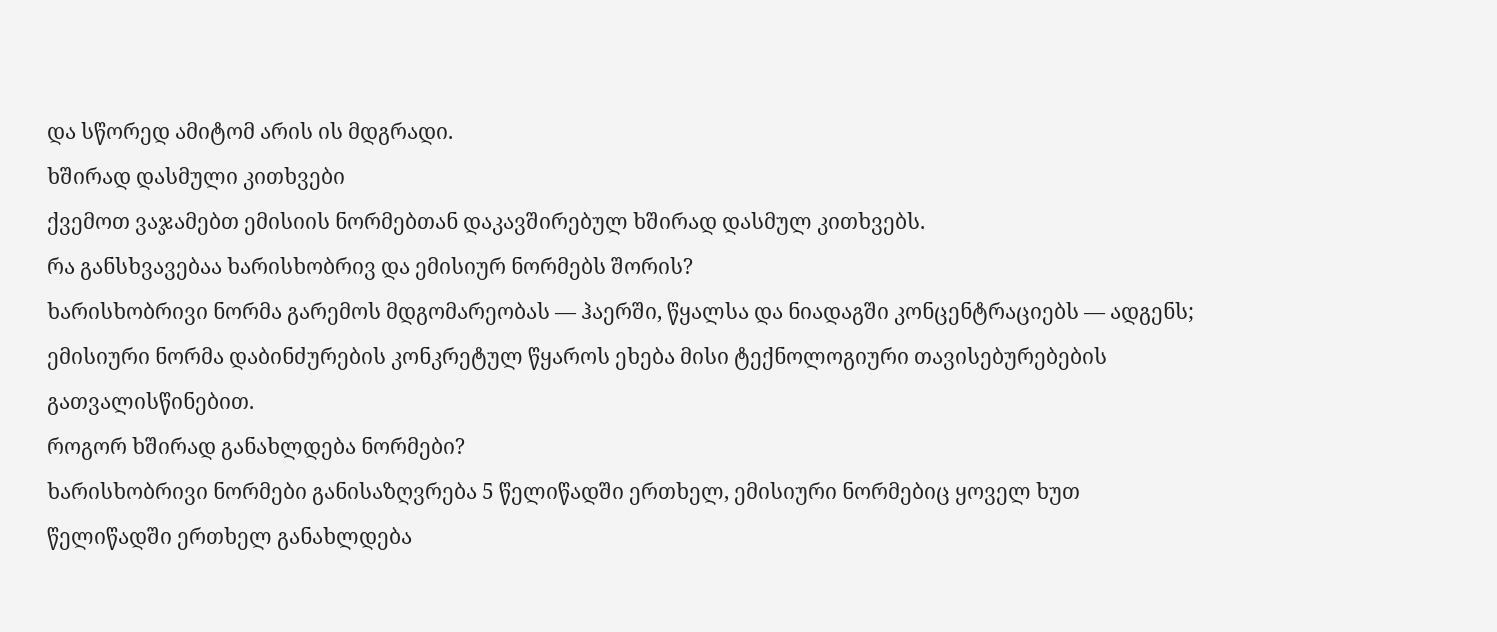და სწორედ ამიტომ არის ის მდგრადი.
ხშირად დასმული კითხვები
ქვემოთ ვაჯამებთ ემისიის ნორმებთან დაკავშირებულ ხშირად დასმულ კითხვებს.
რა განსხვავებაა ხარისხობრივ და ემისიურ ნორმებს შორის?
ხარისხობრივი ნორმა გარემოს მდგომარეობას — ჰაერში, წყალსა და ნიადაგში კონცენტრაციებს — ადგენს; ემისიური ნორმა დაბინძურების კონკრეტულ წყაროს ეხება მისი ტექნოლოგიური თავისებურებების გათვალისწინებით.
როგორ ხშირად განახლდება ნორმები?
ხარისხობრივი ნორმები განისაზღვრება 5 წელიწადში ერთხელ, ემისიური ნორმებიც ყოველ ხუთ წელიწადში ერთხელ განახლდება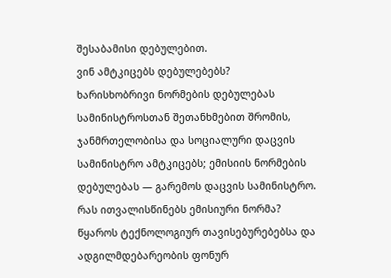შესაბამისი დებულებით.
ვინ ამტკიცებს დებულებებს?
ხარისხობრივი ნორმების დებულებას სამინისტროსთან შეთანხმებით შრომის, ჯანმრთელობისა და სოციალური დაცვის სამინისტრო ამტკიცებს; ემისიის ნორმების დებულებას — გარემოს დაცვის სამინისტრო.
რას ითვალისწინებს ემისიური ნორმა?
წყაროს ტექნოლოგიურ თავისებურებებსა და ადგილმდებარეობის ფონურ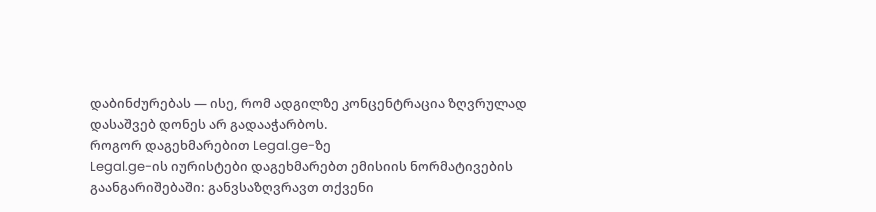დაბინძურებას — ისე, რომ ადგილზე კონცენტრაცია ზღვრულად დასაშვებ დონეს არ გადააჭარბოს.
როგორ დაგეხმარებით Legal.ge-ზე
Legal.ge-ის იურისტები დაგეხმარებთ ემისიის ნორმატივების გაანგარიშებაში: განვსაზღვრავთ თქვენი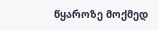წყაროზე მოქმედ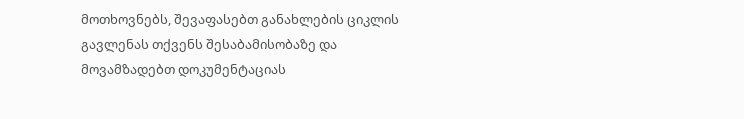მოთხოვნებს, შევაფასებთ განახლების ციკლის გავლენას თქვენს შესაბამისობაზე და მოვამზადებთ დოკუმენტაციას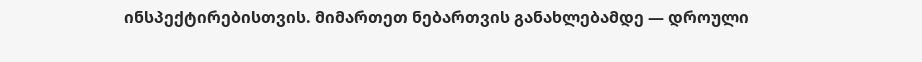ინსპექტირებისთვის. მიმართეთ ნებართვის განახლებამდე — დროული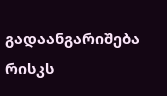გადაანგარიშება რისკს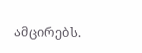ამცირებს.